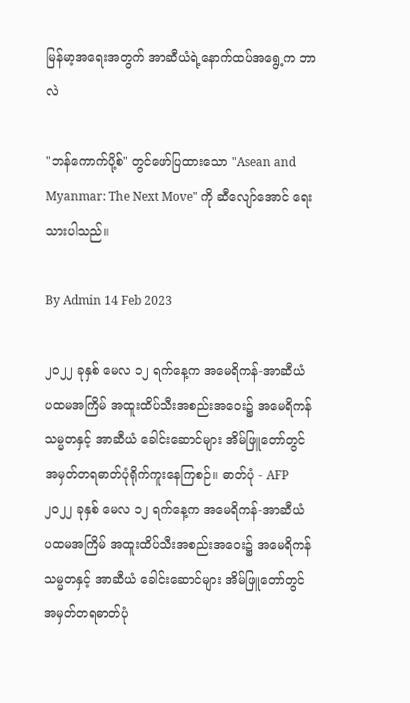မြန်မာ့အရေးအတွက် အာဆီယံရဲ့နောက်ထပ်အရွေ့က ဘာလဲ

"ဘန်ကောက်ပို့စ်" တွင်ဖော်ပြထားသော "Asean and Myanmar: The Next Move" ကို ဆီလျော်အောင် ရေးသားပါသည်။

By Admin 14 Feb 2023

၂၀၂၂ ခုနှစ် မေလ ၁၂ ရက်နေ့က အမေရိကန်-အာဆီယံ ပထမအကြိမ် အထူးထိပ်သီးအစည်းအဝေး၌ အမေရိကန်သမ္မတနှင့် အာဆီယံ ခေါင်းဆောင်များ အိမ်ဖြူတော်တွင် အမှတ်တရဓာတ်ပုံရိုက်ကူးနေကြစဉ်။ ဓာတ်ပုံ - AFP
၂၀၂၂ ခုနှစ် မေလ ၁၂ ရက်နေ့က အမေရိကန်-အာဆီယံ ပထမအကြိမ် အထူးထိပ်သီးအစည်းအဝေး၌ အမေရိကန်သမ္မတနှင့် အာဆီယံ ခေါင်းဆောင်များ အိမ်ဖြူတော်တွင် အမှတ်တရဓာတ်ပုံ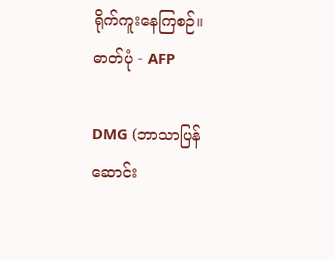ရိုက်ကူးနေကြစဉ်။ ဓာတ်ပုံ - AFP

DMG (ဘာသာပြန်ဆောင်း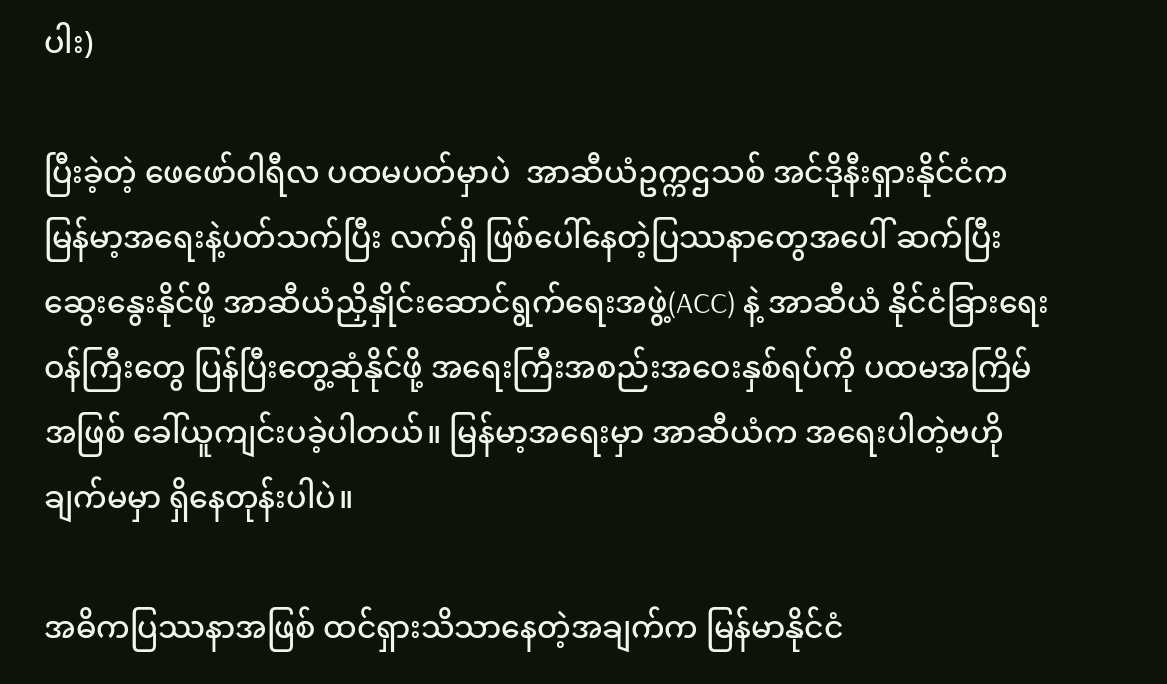ပါး)

ပြီးခဲ့တဲ့ ဖေဖော်ဝါရီလ ပထမပတ်မှာပဲ  အာဆီယံဥက္ကဌသစ် အင်ဒိုနီးရှားနိုင်ငံက မြန်မာ့အရေးနဲ့ပတ်သက်ပြီး လက်ရှိ ဖြစ်ပေါ်နေတဲ့ပြဿနာတွေအပေါ် ဆက်ပြီးဆွေးနွေးနိုင်ဖို့ အာဆီယံညှိနှိုင်းဆောင်ရွက်ရေးအဖွဲ့(ACC) နဲ့ အာဆီယံ နိုင်ငံခြားရေးဝန်ကြီးတွေ ပြန်ပြီးတွေ့ဆုံနိုင်ဖို့ အရေးကြီးအစည်းအဝေးနှစ်ရပ်ကို ပထမအကြိမ်အဖြစ် ခေါ်ယူကျင်းပခဲ့ပါတယ်။ မြန်မာ့အရေးမှာ အာဆီယံက အရေးပါတဲ့ဗဟိုချက်မမှာ ရှိနေတုန်းပါပဲ။

အဓိကပြဿနာအဖြစ် ထင်ရှားသိသာနေတဲ့အချက်က မြန်မာနိုင်ငံ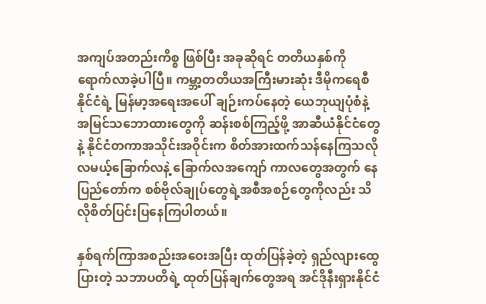အကျပ်အတည်းကိစ္စ ဖြစ်ပြီး အခုဆိုရင် တတိယနှစ်ကို ရောက်လာခဲ့ပါပြီ။ ကမ္ဘာ့တတိယအကြီးမားဆုံး ဒီမိုကရေစီနိုင်ငံရဲ့ မြန်မာ့အရေးအပေါ် ချဉ်းကပ်နေတဲ့ ယေဘုယျပုံစံနဲ့ အမြင်သဘောထားတွေကို ဆန်းစစ်ကြည့်ဖို့ အာဆီယံနိုင်ငံတွေနဲ့ နိုင်ငံတကာအသိုင်းအဝိုင်းက စိတ်အားထက်သန်နေကြသလို လမယ့်ခြောက်လနဲ့ ခြောက်လအကျော် ကာလတွေအတွက် နေပြည်တော်က စစ်ဗိုလ်ချုပ်တွေရဲ့အစီအစဉ်တွေကိုလည်း သိလိုစိတ်ပြင်းပြနေကြပါတယ်။

နှစ်ရက်ကြာအစည်းအဝေးအပြီး ထုတ်ပြန်ခဲ့တဲ့ ရှည်လျားထွေပြားတဲ့ သဘာပတိရဲ့ ထုတ်ပြန်ချက်တွေအရ အင်ဒိုနီးရှားနိုင်ငံ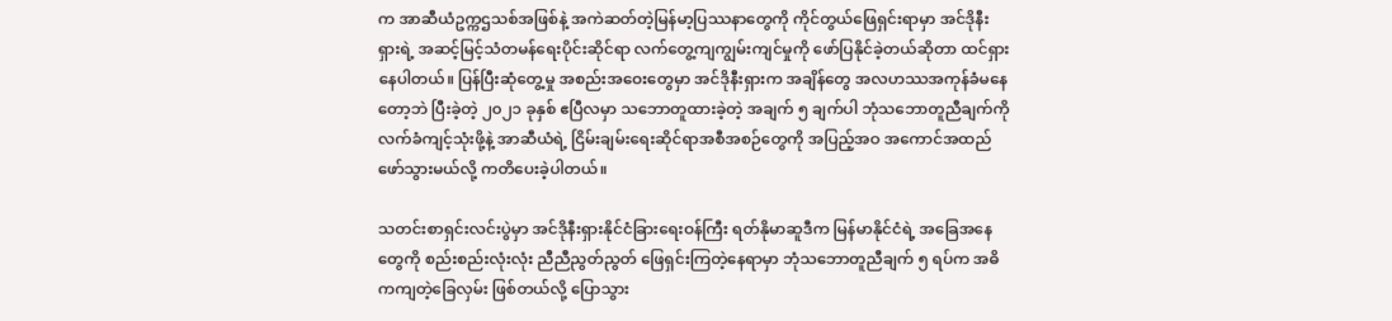က အာဆီယံဥက္ကဌသစ်အဖြစ်နဲ့ အကဲဆတ်တဲ့မြန်မာ့ပြဿနာတွေကို ကိုင်တွယ်ဖြေရှင်းရာမှာ အင်ဒိုနီးရှားရဲ့ အဆင့်မြင့်သံတမန်ရေးပိုင်းဆိုင်ရာ လက်တွေ့ကျကျွမ်းကျင်မှုကို ဖော်ပြနိုင်ခဲ့တယ်ဆိုတာ ထင်ရှားနေပါတယ်။ ပြန်ပြီးဆုံတွေ့မှု အစည်းအဝေးတွေမှာ အင်ဒိုနီးရှားက အချိန်တွေ အလဟဿအကုန်ခံမနေတော့ဘဲ ပြီးခဲ့တဲ့ ၂၀၂၁ ခုနှစ် ဧပြီလမှာ သဘောတူထားခဲ့တဲ့ အချက် ၅ ချက်ပါ ဘုံသဘောတူညီချက်ကို လက်ခံကျင့်သုံးဖို့နဲ့ အာဆီယံရဲ့ ငြိမ်းချမ်းရေးဆိုင်ရာအစီအစဉ်တွေကို အပြည့်အဝ အကောင်အထည်ဖော်သွားမယ်လို့ ကတိပေးခဲ့ပါတယ်။

သတင်းစာရှင်းလင်းပွဲမှာ အင်ဒိုနီးရှားနိုင်ငံခြားရေးဝန်ကြီး ရတ်နိုမာဆူဒီက မြန်မာနိုင်ငံရဲ့ အခြေအနေတွေကို စည်းစည်းလုံးလုံး ညီညီညွတ်ညွတ် ဖြေရှင်းကြတဲ့နေရာမှာ ဘုံသဘောတူညီချက် ၅ ရပ်က အဓိကကျတဲ့ခြေလှမ်း ဖြစ်တယ်လို့ ပြောသွား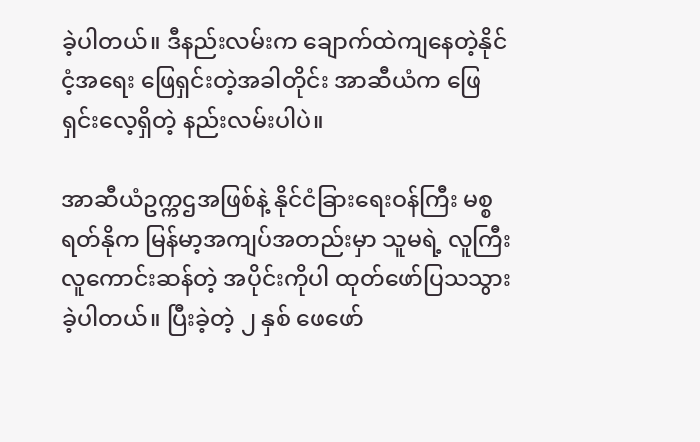ခဲ့ပါတယ်။ ဒီနည်းလမ်းက ချောက်ထဲကျနေတဲ့နိုင်ငံ့အရေး ဖြေရှင်းတဲ့အခါတိုင်း အာဆီယံက ဖြေရှင်းလေ့ရှိတဲ့ နည်းလမ်းပါပဲ။

အာဆီယံဥက္ကဌအဖြစ်နဲ့ နိုင်ငံခြားရေးဝန်ကြီး မစ္စရတ်နိုက မြန်မာ့အကျပ်အတည်းမှာ သူမရဲ့ လူကြီးလူကောင်းဆန်တဲ့ အပိုင်းကိုပါ ထုတ်ဖော်ပြသသွားခဲ့ပါတယ်။ ပြီးခဲ့တဲ့ ၂ နှစ် ဖေဖော်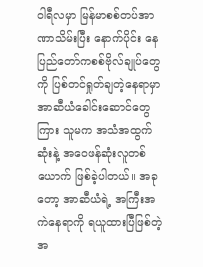ဝါရီလမှာ မြန်မာစစ်တပ်အာဏာသိမ်းပြီး နောက်ပိုင်း နေပြည်တော်ကစစ်ဗိုလ်ချုပ်တွေကို ပြစ်တင်ရှုတ်ချတဲ့နေရာမှာ အာဆီယံခေါင်းဆောင်တွေကြား သူမက အသံအထွက်ဆုံးနဲ့ အဝေဖန်ဆုံးလူတစ်ယောက် ဖြစ်ခဲ့ပါတယ်။ အခုတော့ အာဆီယံရဲ့ အကြီးအကဲနေရာကို ရယူထားပြီဖြစ်တဲ့အ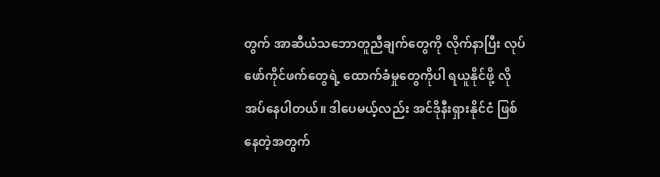တွက် အာဆီယံသဘောတူညီချက်တွေကို လိုက်နာပြီး လုပ်ဖော်ကိုင်ဖက်တွေရဲ့ ထောက်ခံမှုတွေကိုပါ ရယူနိုင်ဖို့ လိုအပ်နေပါတယ်။ ဒါပေမယ့်လည်း အင်ဒိုနီးရှားနိုင်ငံ ဖြစ်နေတဲ့အတွက်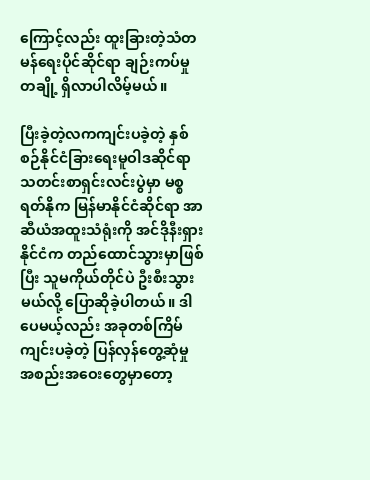ကြောင့်လည်း ထူးခြားတဲ့သံတမန်ရေးပိုင်ဆိုင်ရာ ချဉ်းကပ်မှုတချို့ ရှိလာပါလိမ့်မယ်။

ပြီးခဲ့တဲ့လကကျင်းပခဲ့တဲ့ နှစ်စဉ်နိုင်ငံခြားရေးမူဝါဒဆိုင်ရာ သတင်းစာရှင်းလင်းပွဲမှာ မစ္စရတ်နိုက မြန်မာနိုင်ငံဆိုင်ရာ အာဆီယံအထူးသံရုံးကို အင်ဒိုနီးရှားနိုင်ငံက တည်ထောင်သွားမှာဖြစ်ပြီး သူမကိုယ်တိုင်ပဲ ဦးစီးသွားမယ်လို့ ပြောဆိုခဲ့ပါတယ်။ ဒါပေမယ့်လည်း အခုတစ်ကြိမ်ကျင်းပခဲ့တဲ့ ပြန်လှန်တွေ့ဆုံမှု အစည်းအဝေးတွေမှာတော့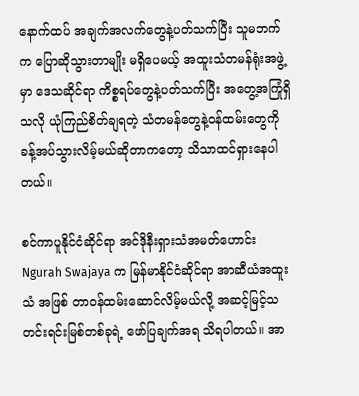နောက်ထပ် အချက်အလက်တွေနဲ့ပတ်သက်ပြီး သူမဘက်က ပြောဆိုသွားတာမျိုး မရှိပေမယ့် အထူးသံတမန်ရုံးအဖွဲ့မှာ ဒေသဆိုင်ရာ ကိစ္စရပ်တွေနဲ့ပတ်သက်ပြီး အတွေ့အကြုံရှိသလို ယုံကြည်စိတ်ချရတဲ့ သံတမန်တွေနဲ့ဝန်ထမ်းတွေကို ခန့်အပ်သွားလိမ့်မယ်ဆိုတာကတော့ သိသာထင်ရှားနေပါတယ်။

စင်ကာပူနိုင်ငံဆိုင်ရာ အင်ဒိုနီးရှားသံအမတ်ဟောင်း Ngurah Swajaya က မြန်မာနိုင်ငံဆိုင်ရာ အာဆီယံအထူးသံ အဖြစ် တာဝန်ထမ်းဆောင်လိမ့်မယ်လို့ အဆင့်မြင့်သတင်းရင်းမြစ်တစ်ခုရဲ့ ဖော်ပြချက်အရ သိရပါတယ်။ အာ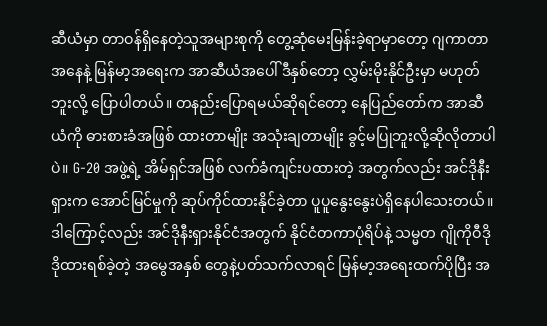ဆီယံမှာ တာဝန်ရှိနေတဲ့သူအများစုကို တွေ့ဆုံမေးမြန်းခဲ့ရာမှာတော့ ဂျကာတာအနေနဲ့ မြန်မာ့အရေးက အာဆီယံအပေါ် ဒီနှစ်တော့ လွှမ်းမိုးနိုင်ဦးမှာ မဟုတ်ဘူးလို့ ပြောပါတယ်။ တနည်းပြောရမယ်ဆိုရင်တော့ နေပြည်တော်က အာဆီယံကို ဓားစားခံအဖြစ် ထားတာမျိုး အသုံးချတာမျိုး ခွင့်မပြုဘူးလို့ဆိုလိုတာပါပဲ။ G-20 အဖွဲ့ရဲ့ အိမ်ရှင်အဖြစ် လက်ခံကျင်းပထားတဲ့ အတွက်လည်း အင်ဒိုနီးရှားက အောင်မြင်မှုကို ဆုပ်ကိုင်ထားနိုင်ခဲ့တာ ပူပူနွေးနွေးပဲရှိနေပါသေးတယ်။ ဒါကြောင့်လည်း အင်ဒိုနီးရှားနိုင်ငံအတွက် နိုင်ငံတကာပုံရိပ်နဲ့ သမ္မတ ဂျိုကိုဝီဒိုဒိုထားရစ်ခဲ့တဲ့ အမွေအနှစ် တွေနဲ့ပတ်သက်လာရင် မြန်မာ့အရေးထက်ပိုပြီး အ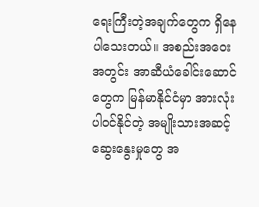ရေးကြီးတဲ့အချက်တွေက ရှိနေပါသေးတယ်။ အစည်းအဝေး အတွင်း အာဆီယံခေါင်းဆောင်တွေက မြန်မာနိုင်ငံမှာ အားလုံးပါဝင်နိုင်တဲ့ အမျိုးသားအဆင့် ဆွေးနွေးမှုတွေ အ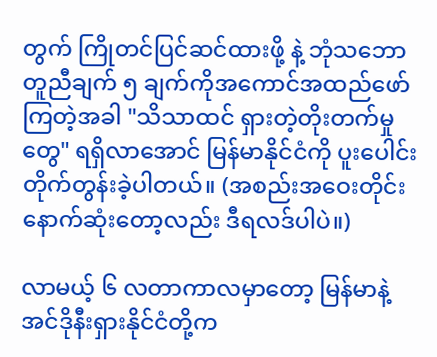တွက် ကြိုတင်ပြင်ဆင်ထားဖို့ နဲ့ ဘုံသဘောတူညီချက် ၅ ချက်ကိုအကောင်အထည်ဖော်ကြတဲ့အခါ "သိသာထင် ရှားတဲ့တိုးတက်မှုတွေ" ရရှိလာအောင် မြန်မာနိုင်ငံကို ပူးပေါင်းတိုက်တွန်းခဲ့ပါတယ်။ (အစည်းအဝေးတိုင်း နောက်ဆုံးတော့လည်း ဒီရလဒ်ပါပဲ။)

လာမယ့် ၆ လတာကာလမှာတော့ မြန်မာနဲ့အင်ဒိုနီးရှားနိုင်ငံတို့က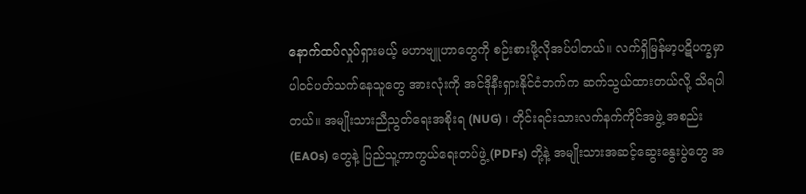နောက်ထပ်လှုပ်ရှားမယ့် မဟာဗျူဟာတွေကို စဉ်းစားဖို့လိုအပ်ပါတယ်။ လက်ရှိမြန်မာ့ပဋိပက္ခမှာ ပါဝင်ပတ်သက်နေသူတွေ အားလုံးကို အင်ဒိုနီးရှားနိုင်ငံဘက်က ဆက်သွယ်ထားတယ်လို့ သိရပါတယ်။ အမျိုးသားညီညွတ်ရေးအစိုးရ (NUG) ၊ တိုင်းရင်းသားလက်နက်ကိုင်အဖွဲ့ အစည်း(EAOs) တွေနဲ့ ပြည်သူ့ကာကွယ်ရေးတပ်ဖွဲ့(PDFs) တို့နဲ့ အမျိုးသားအဆင့်ဆွေးနွေးပွဲတွေ အ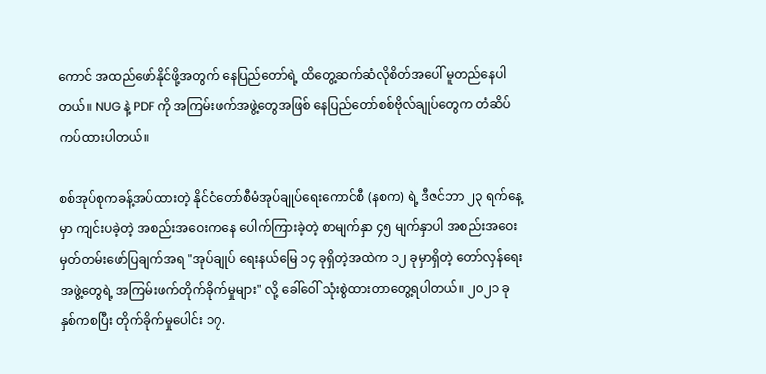ကောင် အထည်ဖော်နိုင်ဖို့အတွက် နေပြည်တော်ရဲ့ ထိတွေ့ဆက်ဆံလိုစိတ်အပေါ် မူတည်နေပါတယ်။ NUG နဲ့ PDF ကို အကြမ်းဖက်အဖွဲ့တွေအဖြစ် နေပြည်တော်စစ်ဗိုလ်ချုပ်တွေက တံဆိပ်ကပ်ထားပါတယ်။

စစ်အုပ်စုကခန့်အပ်ထားတဲ့ နိုင်ငံတော်စီမံအုပ်ချုပ်ရေးကောင်စီ (နစက) ရဲ့ ဒီဇင်ဘာ ၂၃ ရက်နေ့မှာ ကျင်းပခဲ့တဲ့ အစည်းအဝေးကနေ ပေါက်ကြားခဲ့တဲ့ စာမျက်နှာ ၄၅ မျက်နှာပါ အစည်းအဝေးမှတ်တမ်းဖော်ပြချက်အရ "အုပ်ချုပ် ရေးနယ်မြေ ၁၄ ခုရှိတဲ့အထဲက ၁၂ ခုမှာရှိတဲ့ တော်လှန်ရေးအဖွဲ့တွေရဲ့ အကြမ်းဖက်တိုက်ခိုက်မှုများ" လို့ ခေါ်ဝေါ် သုံးစွဲထားတာတွေ့ရပါတယ်။ ၂၀၂၁ ခုနှစ်ကစပြီး တိုက်ခိုက်မှုပေါင်း ၁၇.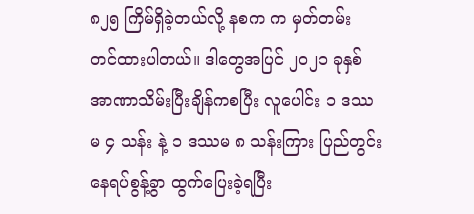၈၂၅ ကြိမ်ရှိခဲ့တယ်လို့ နစက က မှတ်တမ်း တင်ထားပါတယ်။ ဒါတွေအပြင် ၂၀၂၁ ခုနှစ် အာဏာသိမ်းပြီးချိန်ကစပြီး လူပေါင်း ၁ ဒဿမ ၄ သန်း နဲ့ ၁ ဒဿမ ၈ သန်းကြား ပြည်တွင်းနေရပ်စွန့်ခွာ ထွက်ပြေးခဲ့ရပြီး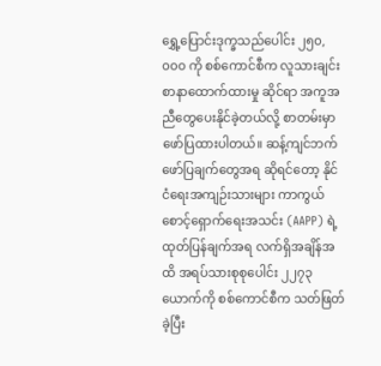ရွှေ့ပြောင်းဒုက္ခသည်ပေါင်း ၂၅၀,၀၀၀ ကို စစ်ကောင်စီက လူသားချင်းစာနာထောက်ထားမှု ဆိုင်ရာ အကူအညီတွေပေးနိုင်ခဲ့တယ်လို့ စာတမ်းမှာဖော်ပြထားပါတယ်။ ဆန့်ကျင်ဘက်ဖော်ပြချက်တွေအရ ဆိုရင်တော့ နိုင်ငံရေးအကျဉ်းသားများ ကာကွယ်စောင့်ရှောက်ရေးအသင်း (AAPP) ရဲ့ ထုတ်ပြန်ချက်အရ လက်ရှိအချိန်အထိ အရပ်သားစုစုပေါင်း ၂၂၇၃ ယောက်ကို စစ်ကောင်စီက သတ်ဖြတ်ခဲ့ပြီး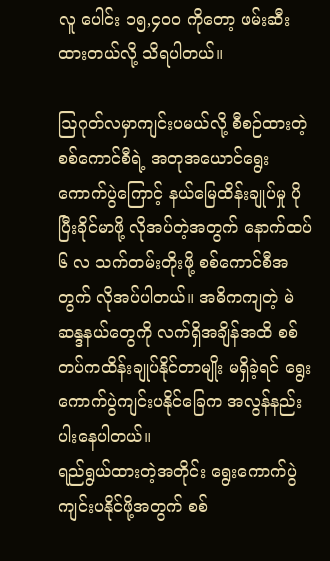လူ ပေါင်း ၁၅,၄၀၀ ကိုတော့ ဖမ်းဆီးထားတယ်လို့ သိရပါတယ်။

ဩဂုတ်လမှာကျင်းပမယ်လို့ စီစဉ်ထားတဲ့ စစ်ကောင်စီရဲ့ အတုအယောင်ရွေးကောက်ပွဲကြောင့် နယ်မြေထိန်းချုပ်မှု ပိုပြီးခိုင်မာဖို့ လိုအပ်တဲ့အတွက် နောက်ထပ် ၆ လ သက်တမ်းတိုးဖို့ စစ်ကောင်စီအတွက် လိုအပ်ပါတယ်။ အဓိကကျတဲ့ မဲဆန္ဒနယ်တွေကို လက်ရှိအချိန်အထိ စစ်တပ်ကထိန်းချုပ်နိုင်တာမျိုး မရှိခဲ့ရင် ရွေးကောက်ပွဲကျင်းပနိုင်ခြေက အလွန်နည်းပါးနေပါတယ်။
ရည်ရွယ်ထားတဲ့အတိုင်း ရွေးကောက်ပွဲကျင်းပနိုင်ဖို့အတွက် စစ်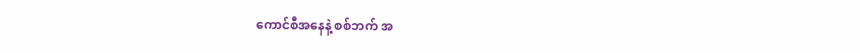ကောင်စီအနေနဲ့ စစ်ဘက် အ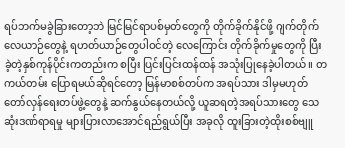ရပ်ဘက်မခွဲခြားတော့ဘဲ မြင်မြင်ရာပစ်မှတ်တွေကို တိုက်ခိုက်နိုင်ဖို့ ဂျက်တိုက်လေယာဉ်တွေနဲ့ ရဟတ်ယာဉ်တွေပါဝင်တဲ့ လေကြောင်း တိုက်ခိုက်မှုတွေကို ပြီးခဲ့တဲ့နှစ်ကုန်ပိုင်းကတည်းက စပြီး ပြင်းပြင်းထန်ထန် အသုံးပြုနေခဲ့ပါတယ်။ တကယ်တမ်း ပြောရမယ်ဆိုရင်တော့ မြန်မာစစ်တပ်က အရပ်သား ဒါမှမဟုတ် တော်လှန်ရေးတပ်ဖွဲ့တွေနဲ့ ဆက်နွယ်နေတယ်လို့ ယူဆရတဲ့အရပ်သားတွေ သေဆုံးဒဏ်ရာရမှု များပြားလာအောင်ရည်ရွယ်ပြီး အခုလို ထူးခြားတဲ့ထိုးစစ်ဗျူ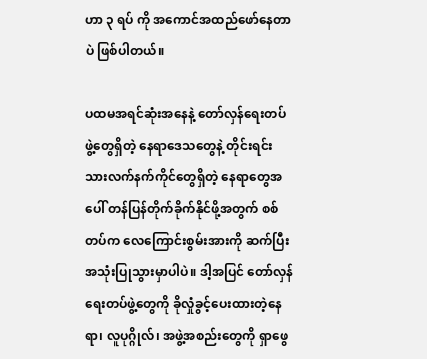ဟာ ၃ ရပ် ကို အကောင်အထည်ဖော်နေတာပဲ ဖြစ်ပါတယ်။

ပထမအရင်ဆုံးအနေနဲ့ တော်လှန်ရေးတပ်ဖွဲ့တွေရှိတဲ့ နေရာဒေသတွေနဲ့ တိုင်းရင်းသားလက်နက်ကိုင်တွေရှိတဲ့ နေရာတွေအပေါ် တန်ပြန်တိုက်ခိုက်နိုင်ဖို့အတွက် စစ်တပ်က လေကြောင်းစွမ်းအားကို ဆက်ပြီးအသုံးပြုသွားမှာပါပဲ။ ဒါ့အပြင် တော်လှန်ရေးတပ်ဖွဲ့တွေကို ခိုလှုံခွင့်ပေးထားတဲ့နေရာ၊ လူပုဂ္ဂိုလ်၊ အဖွဲ့အစည်းတွေကို ရှာဖွေ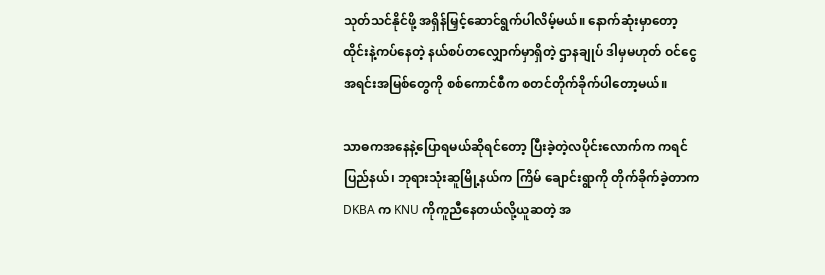သုတ်သင်နိုင်ဖို့ အရှိန်မြှင့်ဆောင်ရွက်ပါလိမ့်မယ်။ နောက်ဆုံးမှာတော့ ထိုင်းနဲ့ကပ်နေတဲ့ နယ်စပ်တလျှောက်မှာရှိတဲ့ ဌာနချုပ် ဒါမှမဟုတ် ဝင်ငွေအရင်းအမြစ်တွေကို စစ်ကောင်စီက စတင်တိုက်ခိုက်ပါတော့မယ်။

သာဓကအနေနဲ့ပြောရမယ်ဆိုရင်တော့ ပြီးခဲ့တဲ့လပိုင်းလောက်က ကရင်ပြည်နယ်၊ ဘုရားသုံးဆူမြို့နယ်က ကြိမ် ချောင်းရွာကို တိုက်ခိုက်ခဲ့တာက DKBA က KNU ကိုကူညီနေတယ်လို့ယူဆတဲ့ အ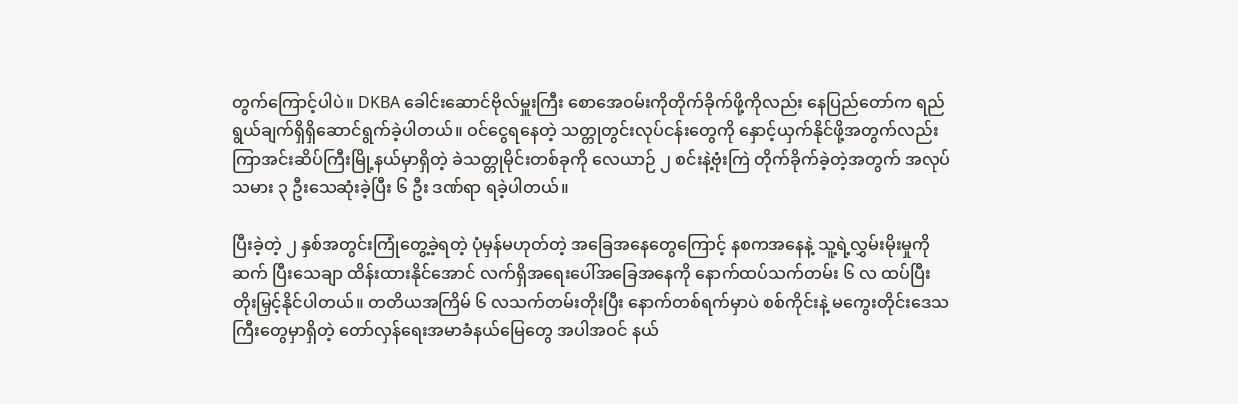တွက်ကြောင့်ပါပဲ။ DKBA ခေါင်းဆောင်ဗိုလ်မှူးကြီး စောအေဝမ်းကိုတိုက်ခိုက်ဖို့ကိုလည်း နေပြည်တော်က ရည်ရွယ်ချက်ရှိရှိဆောင်ရွက်ခဲ့ပါတယ်။ ဝင်ငွေရနေတဲ့ သတ္တုတွင်းလုပ်ငန်းတွေကို နှောင့်ယှက်နိုင်ဖို့အတွက်လည်း ကြာအင်းဆိပ်ကြီးမြို့နယ်မှာရှိတဲ့ ခဲသတ္တုမိုင်းတစ်ခုကို လေယာဉ် ၂ စင်းနဲ့ဗုံးကြဲ တိုက်ခိုက်ခဲ့တဲ့အတွက် အလုပ်သမား ၃ ဦးသေဆုံးခဲ့ပြီး ၆ ဦး ဒဏ်ရာ ရခဲ့ပါတယ်။

ပြီးခဲ့တဲ့ ၂ နှစ်အတွင်းကြုံတွေ့ခဲ့ရတဲ့ ပုံမှန်မဟုတ်တဲ့ အခြေအနေတွေကြောင့် နစကအနေနဲ့ သူ့ရဲ့လွှမ်းမိုးမှုကို ဆက် ပြီးသေချာ ထိန်းထားနိုင်အောင် လက်ရှိအရေးပေါ်အခြေအနေကို နောက်ထပ်သက်တမ်း ၆ လ ထပ်ပြီးတိုးမြှင့်နိုင်ပါတယ်။ တတိယအကြိမ် ၆ လသက်တမ်းတိုးပြီး နောက်တစ်ရက်မှာပဲ စစ်ကိုင်းနဲ့ မကွေးတိုင်းဒေသကြီးတွေမှာရှိတဲ့ တော်လှန်ရေးအမာခံနယ်မြေတွေ အပါအဝင် နယ်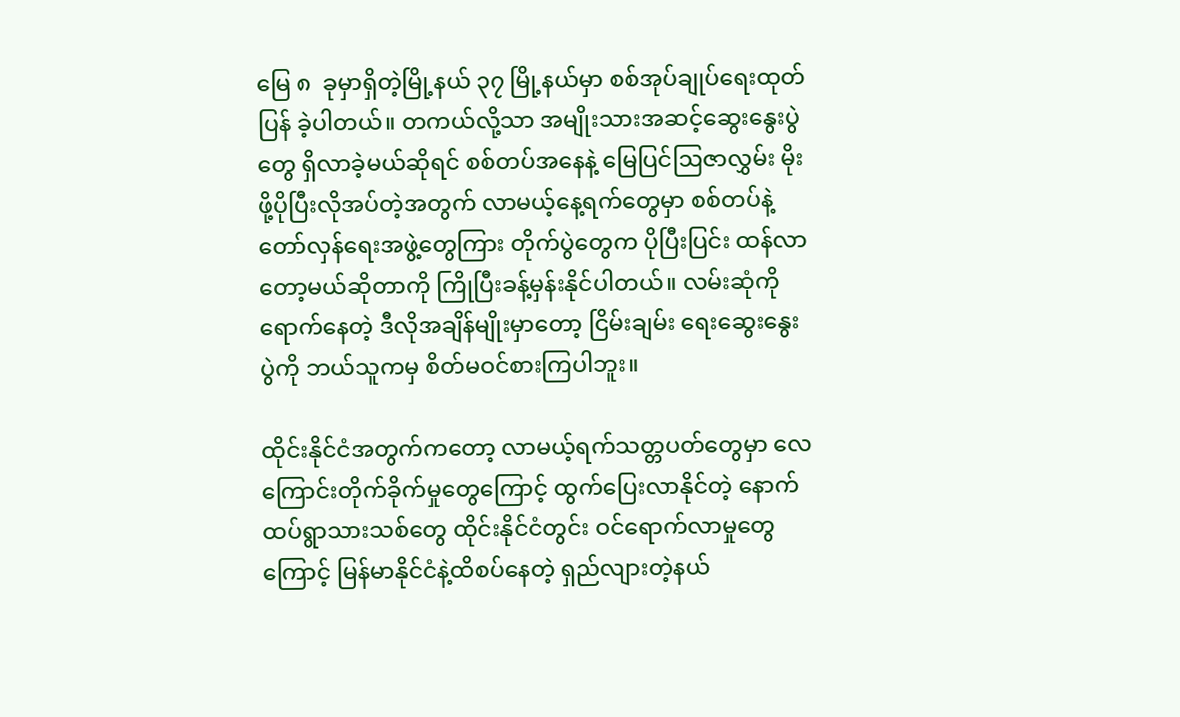မြေ ၈  ခုမှာရှိတဲ့မြို့နယ် ၃၇ မြို့နယ်မှာ စစ်အုပ်ချုပ်ရေးထုတ်ပြန် ခဲ့ပါတယ်။ တကယ်လို့သာ အမျိုးသားအဆင့်ဆွေးနွေးပွဲတွေ ရှိလာခဲ့မယ်ဆိုရင် စစ်တပ်အနေနဲ့ မြေပြင်ဩဇာလွှမ်း မိုးဖို့ပိုပြီးလိုအပ်တဲ့အတွက် လာမယ့်နေ့ရက်တွေမှာ စစ်တပ်နဲ့တော်လှန်ရေးအဖွဲ့တွေကြား တိုက်ပွဲတွေက ပိုပြီးပြင်း ထန်လာတော့မယ်ဆိုတာကို ကြိုပြီးခန့်မှန်းနိုင်ပါတယ်။ လမ်းဆုံကိုရောက်နေတဲ့ ဒီလိုအချိန်မျိုးမှာတော့ ငြိမ်းချမ်း ရေးဆွေးနွေးပွဲကို ဘယ်သူကမှ စိတ်မဝင်စားကြပါဘူး။

ထိုင်းနိုင်ငံအတွက်ကတော့ လာမယ့်ရက်သတ္တပတ်တွေမှာ လေကြောင်းတိုက်ခိုက်မှုတွေကြောင့် ထွက်ပြေးလာနိုင်တဲ့ နောက်ထပ်ရွာသားသစ်တွေ ထိုင်းနိုင်ငံတွင်း ဝင်ရောက်လာမှုတွေကြောင့် မြန်မာနိုင်ငံနဲ့ထိစပ်နေတဲ့ ရှည်လျားတဲ့နယ်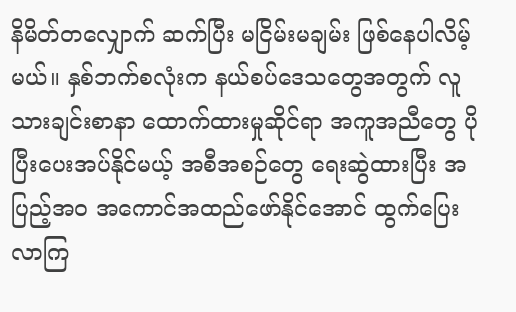နိမိတ်တလျှောက် ဆက်ပြီး မငြိမ်းမချမ်း ဖြစ်နေပါလိမ့်မယ်။ နှစ်ဘက်စလုံးက နယ်စပ်ဒေသတွေအတွက် လူသားချင်းစာနာ ထောက်ထားမှုဆိုင်ရာ အကူအညီတွေ ပိုပြီးပေးအပ်နိုင်မယ့် အစီအစဉ်တွေ ရေးဆွဲထားပြီး အပြည့်အဝ အကောင်အထည်ဖော်နိုင်အောင် ထွက်ပြေးလာကြ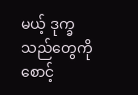မယ့် ဒုက္ခသည်တွေကို စောင့်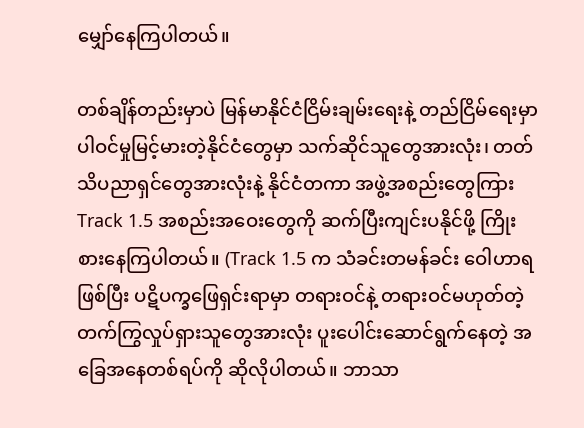မျှော်နေကြပါတယ်။

တစ်ချိန်တည်းမှာပဲ မြန်မာနိုင်ငံငြိမ်းချမ်းရေးနဲ့ တည်ငြိမ်ရေးမှာ ပါဝင်မှုမြင့်မားတဲ့နိုင်ငံတွေမှာ သက်ဆိုင်သူတွေအားလုံး၊ တတ်သိပညာရှင်တွေအားလုံးနဲ့ နိုင်ငံတကာ အဖွဲ့အစည်းတွေကြား Track 1.5 အစည်းအဝေးတွေကို ဆက်ပြီးကျင်းပနိုင်ဖို့ ကြိုးစားနေကြပါတယ်။ (Track 1.5 က သံခင်းတမန်ခင်း ဝေါဟာရဖြစ်ပြီး ပဋိပက္ခဖြေရှင်းရာမှာ တရားဝင်နဲ့ တရားဝင်မဟုတ်တဲ့ တက်ကြွလှုပ်ရှားသူတွေအားလုံး ပူးပေါင်းဆောင်ရွက်နေတဲ့ အခြေအနေတစ်ရပ်ကို ဆိုလိုပါတယ်။ ဘာသာ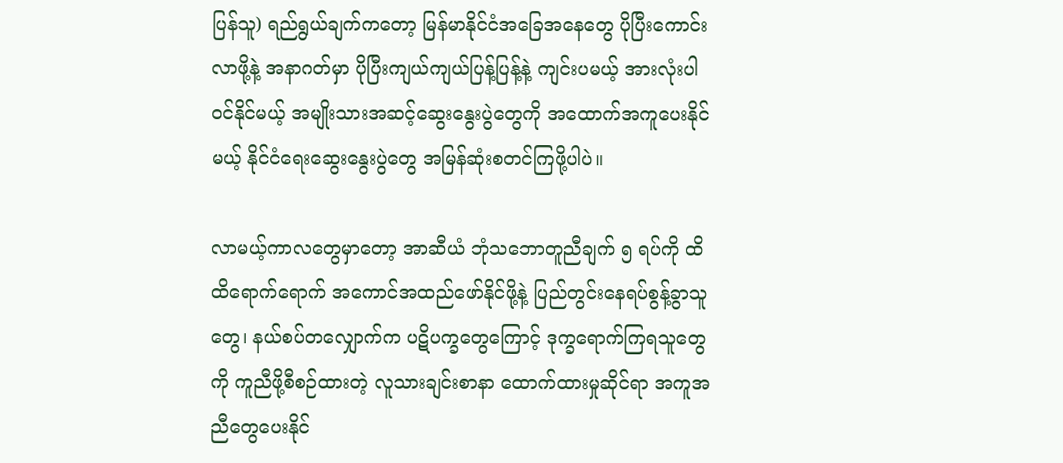ပြန်သူ) ရည်ရွယ်ချက်ကတော့ မြန်မာနိုင်ငံအခြေအနေတွေ ပိုပြီးကောင်းလာဖို့နဲ့ အနာဂတ်မှာ ပိုပြီးကျယ်ကျယ်ပြန့်ပြန့်နဲ့ ကျင်းပမယ့် အားလုံးပါဝင်နိုင်မယ့် အမျိုးသားအဆင့်ဆွေးနွေးပွဲတွေကို အထောက်အကူပေးနိုင်မယ့် နိုင်ငံရေးဆွေးနွေးပွဲတွေ အမြန်ဆုံးစတင်ကြဖို့ပါပဲ။

လာမယ့်ကာလတွေမှာတော့ အာဆီယံ ဘုံသဘောတူညီချက် ၅ ရပ်ကို ထိထိရောက်ရောက် အကောင်အထည်ဖော်နိုင်ဖို့နဲ့ ပြည်တွင်းနေရပ်စွန့်ခွာသူတွေ၊ နယ်စပ်တလျှောက်က ပဋိပက္ခတွေကြောင့် ဒုက္ခရောက်ကြရသူတွေကို ကူညီဖို့စီစဉ်ထားတဲ့ လူသားချင်းစာနာ ထောက်ထားမှုဆိုင်ရာ အကူအညီတွေပေးနိုင်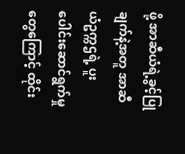ဖို့ အာဆီယံရဲ့ခွင့်ပြုချက်နဲ့အတူ အာဆီယံဥက္ကဌရဲ့ ပူးပေါင်းဆောင်ရွက်မှုတွေကြောင့် ထိုင်း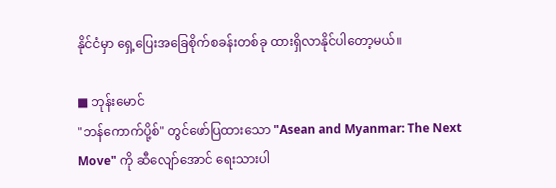နိုင်ငံမှာ ရှေ့ပြေးအခြေစိုက်စခန်းတစ်ခု ထားရှိလာနိုင်ပါတော့မယ်။

■ ဘုန်းမောင်
"ဘန်ကောက်ပို့စ်" တွင်ဖော်ပြထားသော "Asean and Myanmar: The Next Move" ကို ဆီလျော်အောင် ရေးသားပါ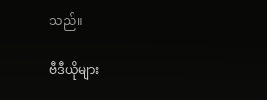သည်။

ဗီဒီယိုများ